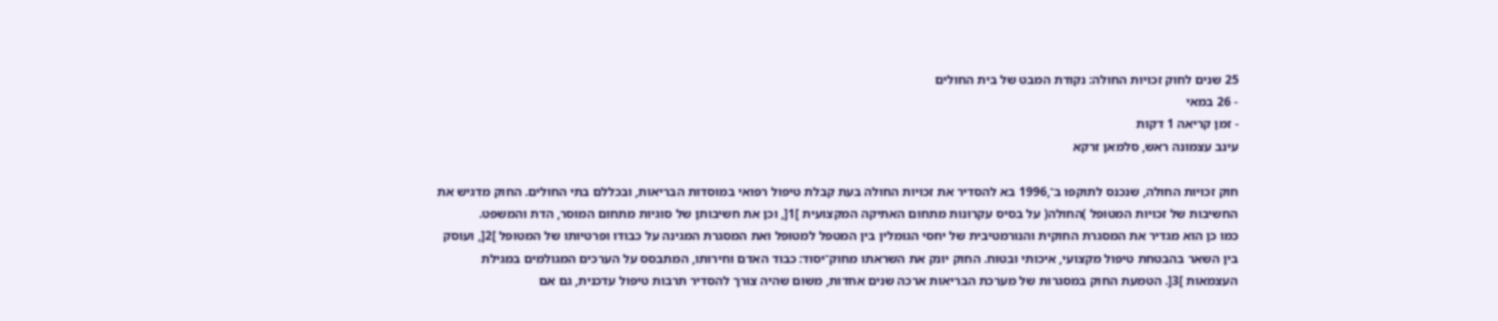25 שנים לחוק זכויות החולה: נקודת המבט של בית החולים
- 26 במאי
- זמן קריאה 1 דקות
עינב עצמונה ראש, סלמאן זרקא

חוק זכויות החולה, שנכנס לתוקפו ב־,1996 בא להסדיר את זכויות החולה בעת קבלת טיפול רפואי במוסדות הבריאות, ובכללם בתי החולים. החוק מדגיש את החשיבות של זכויות המטופל )החולה( על בסיס עקרונות מתחום האתיקה המקצועית ]1[, וכן את חשיבותן של סוגיות מתחום המוסר, הדת והמשפט.
כמו כן הוא מגדיר את המסגרת החוקית והנורמטיבית של יחסי הגומלין בין המטפל למטופל ואת המסגרת המגינה על כבודו ופרטיותו של המטופל ]2[, ועוסק בין השאר בהבטחת טיפול מקצועי, איכותי ובטוח. החוק יונק את השראתו מחוק־יסוד: כבוד האדם וחירותו, המתבסס על הערכים המגולמים במגילת העצמאות ]3[. הטמעת החוק במסגרות של מערכת הבריאות ארכה שנים אחדות, משום שהיה צורך להסדיר תרבות טיפול עדכנית, גם אם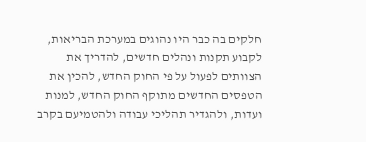חלקים בה כבר היו נהוגים במערכת הבריאות, לקבוע תקנות ונהלים חדשים, להדריך את הצוותים לפעול על פי החוק החדש, להכין את הטפסים החדשים מתוקף החוק החדש, למנות ועדות, ולהגדיר תהליכי עבודה ולהטמיעם בקרב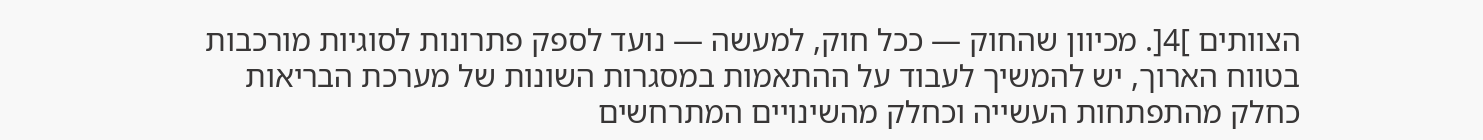הצוותים ]4[. מכיוון שהחוק — ככל חוק, למעשה — נועד לספק פתרונות לסוגיות מורכבות בטווח הארוך, יש להמשיך לעבוד על ההתאמות במסגרות השונות של מערכת הבריאות כחלק מהתפתחות העשייה וכחלק מהשינויים המתרחשים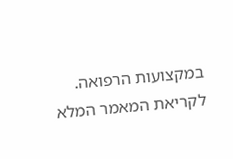במקצועות הרפואה.
לקריאת המאמר המלא